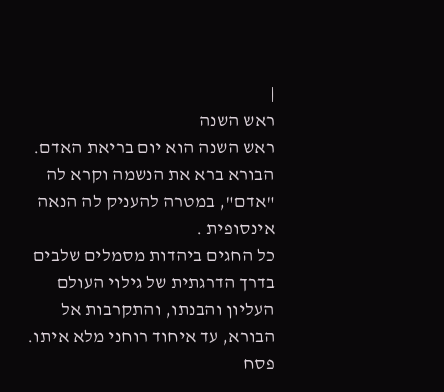|
ראש השנה
ראש השנה הוא יום בריאת האדם.
הבורא ברא את הנשמה וקרא לה "אדם", במטרה להעניק לה הנאה אינסופית .
כל החגים ביהדות מסמלים שלבים בדרך הדרגתית של גילוי העולם העליון והבנתו, והתקרבות אל הבורא, עד איחוד רוחני מלא איתו. פסח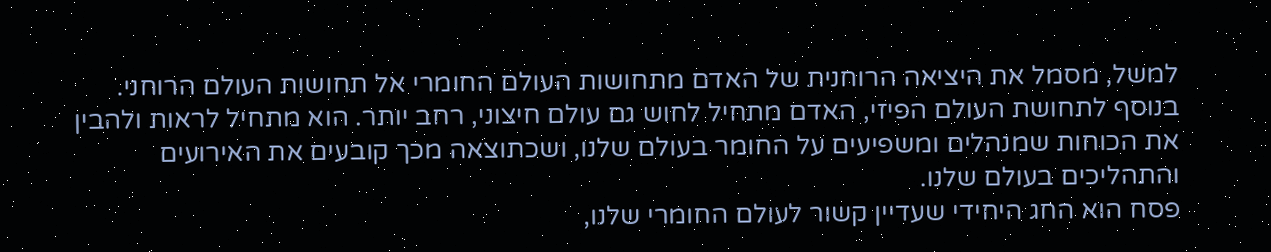למשל, מסמל את היציאה הרוחנית של האדם מתחושות העולם החומרי אל תחושות העולם הרוחני.
בנוסף לתחושת העולם הפיזי, האדם מתחיל לחוש גם עולם חיצוני, רחב יותר. הוא מתחיל לראות ולהבין את הכוחות שמנהלים ומשפיעים על החומר בעולם שלנו, ושכתוצאה מכך קובעים את האירועים והתהליכים בעולם שלנו.
פסח הוא החג היחידי שעדיין קשור לעולם החומרי שלנו,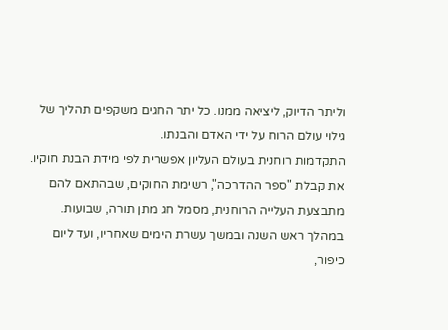וליתר הדיוק, ליציאה ממנו. כל יתר החגים משקפים תהליך של גילוי עולם הרוח על ידי האדם והבנתו.
התקדמות רוחנית בעולם העליון אפשרית לפי מידת הבנת חוקיו. את קבלת "ספר ההדרכה", רשימת החוקים, שבהתאם להם מתבצעת העלייה הרוחנית, מסמל חג מתן תורה, שבועות. במהלך ראש השנה ובמשך עשרת הימים שאחריו, ועד ליום כיפור,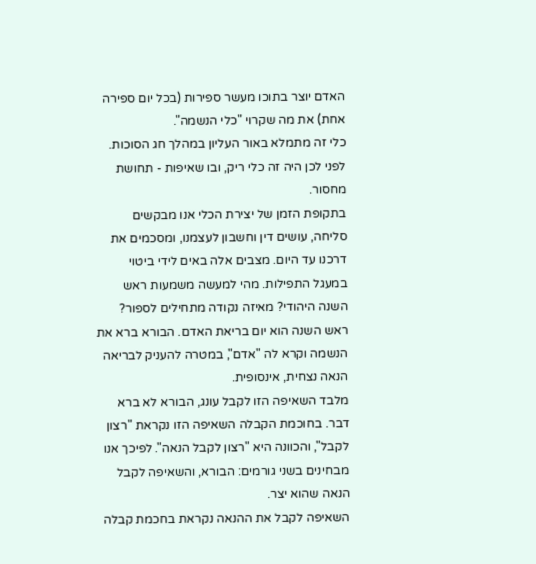האדם יוצר בתוכו מעשר ספירות (בכל יום ספירה אחת) את מה שקרוי "כלי הנשמה".
כלי זה מתמלא באור העליון במהלך חג הסוכות. לפני לכן היה זה כלי ריק, ובו שאיפות - תחושת מחסור.
בתקופת הזמן של יצירת הכלי אנו מבקשים סליחה, עושים דין וחשבון לעצמנו, ומסכמים את דרכנו עד היום. מצבים אלה באים לידי ביטוי במעגל התפילות. מהי למעשה משמעות ראש השנה היהודי? מאיזה נקודה מתחילים לספור? ראש השנה הוא יום בריאת האדם. הבורא ברא את הנשמה וקרא לה "אדם", במטרה להעניק לבריאה הנאה נצחית, אינסופית.
מלבד השאיפה הזו לקבל עונג, הבורא לא ברא דבר. בחוכמת הקבלה השאיפה הזו נקראת "רצון לקבל", והכוונה היא "רצון לקבל הנאה". לפיכך אנו מבחינים בשני גורמים: הבורא, והשאיפה לקבל הנאה שהוא יצר.
השאיפה לקבל את ההנאה נקראת בחכמת קבלה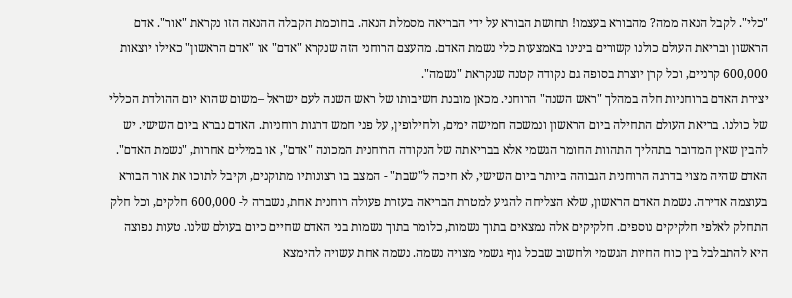"כלי". לקבל הנאה ממה? מהבורא בעצמו! תחושת הבורא על ידי הבריאה מסמלת הנאה. בחוכמת הקבלה ההנאה הזו נקראת "אור". אדם הראשון ובריאת העולם כולנו קשורים בינינו באמצעות כלי נשמת האדם. מהעצם הרוחני הזה שנקרא "אדם" או "אדם הראשון" כאילו יוצאות 600,000 קרניים, וכל קרן יוצרת בסופה גם נקודה קטנה שנקראת "נשמה".
יצירת האדם ברוחניות חלה במהלך "ראש השנה" הרוחני. מכאן מובנת חשיבותו של ראש השנה לעם ישראל –משום שהוא יום ההולדת הכללי של כולנו. בריאת העולם התחילה ביום הראשון ונמשכה חמישה ימים, ולחילופין, על פני חמש דרגות רוחניות. האדם נברא ביום השישי. יש להבין שאין המדובר בתהליך התהוות החומר הגשמי אלא בבריאתה של הנקודה הרוחנית המכונה "אדם", או במילים אחרות, "נשמת האדם".
האדם שהיה מצוי בדרגה הרוחנית הגבוהה ביותר ביום השישי, לא חיכה ל"שבת" - המצב בו רצונותיו מתוקנים, וקיבל לתוכו את אור הבורא בעוצמה אדירה. נשמת האדם הראשון, שלא הצליחה להגיע למטרת הבריאה בעזרת פעולה רוחנית אחת, נשברה ל- 600,000 חלקים, וכל חלק התחלק לאלפי חלקיקים נוספים. חלקיקים אלה נמצאים בתוך נשמות, כלומר בתוך נשמות בני האדם שחיים כיום בעולם שלנו. טעות נפוצה היא להתבלבל בין כוח החיות הגשמי ולחשוב שבכל גוף גשמי מצויה נשמה. נשמה אחת עשויה להימצא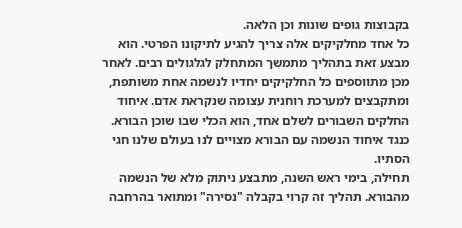בקבוצות גופים שונות וכן הלאה.
כל אחד מחלקיקים אלה צריך להגיע לתיקונו הפרטי. הוא מבצע זאת בתהליך מתמשך המתחלק לגלגולים רבים. לאחר מכן מתווספים כל החלקיקים יחדיו לנשמה אחת משותפת, ומתקבצים למערכת רוחנית עצומה שנקראת אדם. איחוד החלקים השבורים לשלם אחד, הוא הכלי שבו שוכן הבורא. כנגד איחוד הנשמה עם הבורא מצויים לנו בעולם שלנו חגי הסתיו.
תחילה, בימי ראש השנה, מתבצע ניתוק מלא של הנשמה מהבורא. תהליך זה קרוי בקבלה "נסירה" ומתואר בהרחבה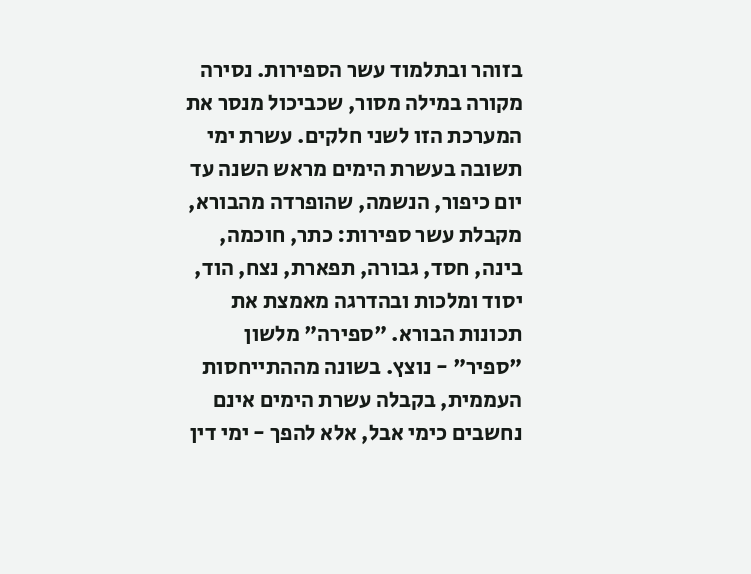בזוהר ובתלמוד עשר הספירות. נסירה מקורה במילה מסור, שכביכול מנסר את המערכת הזו לשני חלקים. עשרת ימי תשובה בעשרת הימים מראש השנה עד יום כיפור, הנשמה, שהופרדה מהבורא, מקבלת עשר ספירות: כתר, חוכמה, בינה, חסד, גבורה, תפארת, נצח, הוד, יסוד ומלכות ובהדרגה מאמצת את תכונות הבורא. "ספירה" מלשון "ספיר" - נוצץ. בשונה מההתייחסות העממית, בקבלה עשרת הימים אינם נחשבים כימי אבל, אלא להפך - ימי דין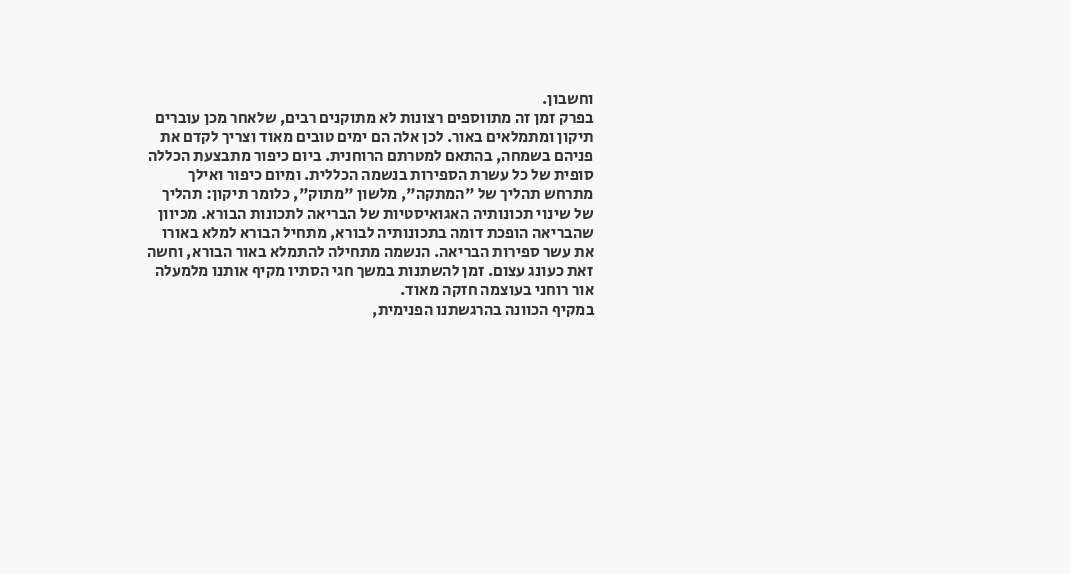וחשבון.
בפרק זמן זה מתווספים רצונות לא מתוקנים רבים, שלאחר מכן עוברים תיקון ומתמלאים באור. לכן אלה הם ימים טובים מאוד וצריך לקדם את פניהם בשמחה, בהתאם למטרתם הרוחנית. ביום כיפור מתבצעת הכללה סופית של כל עשרת הספירות בנשמה הכללית. ומיום כיפור ואילך מתרחש תהליך של "המתקה", מלשון "מתוק", כלומר תיקון: תהליך של שינוי תכונותיה האגואיסטיות של הבריאה לתכונות הבורא. מכיוון שהבריאה הופכת דומה בתכונותיה לבורא, מתחיל הבורא למלא באורו את עשר ספירות הבריאה. הנשמה מתחילה להתמלא באור הבורא, וחשה זאת כעונג עצום. זמן להשתנות במשך חגי הסתיו מקיף אותנו מלמעלה אור רוחני בעוצמה חזקה מאוד.
במקיף הכוונה בהרגשתנו הפנימית,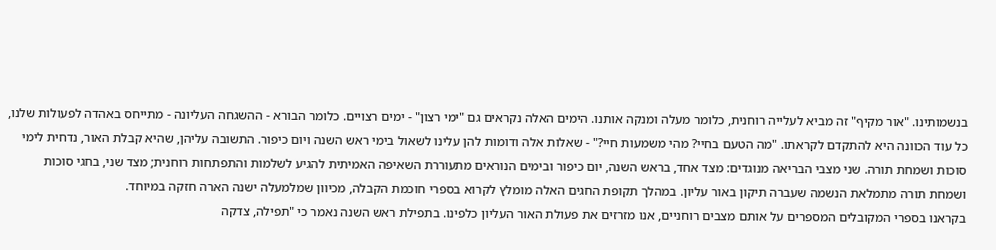בנשמותינו. "אור מקיף" זה מביא לעלייה רוחנית, כלומר מעלה ומנקה אותנו. הימים האלה נקראים גם "ימי רצון" - ימים רצויים. כלומר הבורא - ההשגחה העליונה - מתייחס באהדה לפעולות שלנו, כל עוד הכוונה היא להתקדם לקראתו. "מה הטעם בחיי? מהי משמעות חיי?" - שאלות אלה ודומות להן עלינו לשאול בימי ראש השנה ויום כיפור. התשובה עליהן, שהיא קבלת האור, נדחית לימי סוכות ושמחת תורה. שני מצבי הבריאה מנוגדים: מצד אחד, בראש השנה, יום כיפור ובימים הנוראים מתעוררת השאיפה האמיתית להגיע לשלמות והתפתחות רוחנית; מצד שני, בחגי סוכות ושמחת תורה מתמלאת הנשמה שעברה תיקון באור עליון. במהלך תקופת החגים האלה מומלץ לקרוא בספרי חוכמת הקבלה, מכיוון שמלמעלה ישנה הארה חזקה במיוחד.
בקראנו בספרי המקובלים המספרים על אותם מצבים רוחניים, אנו מזרזים את פעולת האור העליון כלפינו. בתפילת ראש השנה נאמר כי "תפילה, צדקה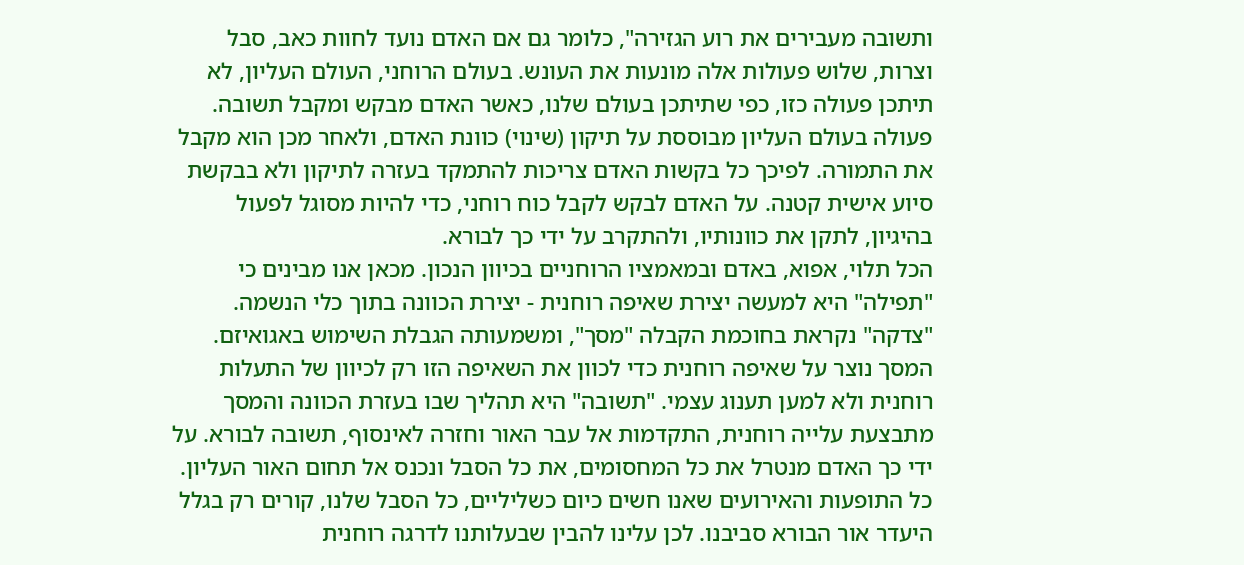ותשובה מעבירים את רוע הגזירה", כלומר גם אם האדם נועד לחוות כאב, סבל וצרות, שלוש פעולות אלה מונעות את העונש. בעולם הרוחני, העולם העליון, לא תיתכן פעולה כזו, כפי שתיתכן בעולם שלנו, כאשר האדם מבקש ומקבל תשובה. פעולה בעולם העליון מבוססת על תיקון (שינוי) כוונת האדם, ולאחר מכן הוא מקבל את התמורה. לפיכך כל בקשות האדם צריכות להתמקד בעזרה לתיקון ולא בבקשת סיוע אישית קטנה. על האדם לבקש לקבל כוח רוחני, כדי להיות מסוגל לפעול בהיגיון, לתקן את כוונותיו, ולהתקרב על ידי כך לבורא.
הכל תלוי, אפוא, באדם ובמאמציו הרוחניים בכיוון הנכון. מכאן אנו מבינים כי "תפילה" היא למעשה יצירת שאיפה רוחנית - יצירת הכוונה בתוך כלי הנשמה. "צדקה" נקראת בחוכמת הקבלה "מסך", ומשמעותה הגבלת השימוש באגואיזם. המסך נוצר על שאיפה רוחנית כדי לכוון את השאיפה הזו רק לכיוון של התעלות רוחנית ולא למען תענוג עצמי. "תשובה" היא תהליך שבו בעזרת הכוונה והמסך מתבצעת עלייה רוחנית, התקדמות אל עבר האור וחזרה לאינסוף, תשובה לבורא. על ידי כך האדם מנטרל את כל המחסומים, את כל הסבל ונכנס אל תחום האור העליון. כל התופעות והאירועים שאנו חשים כיום כשליליים, כל הסבל שלנו, קורים רק בגלל היעדר אור הבורא סביבנו. לכן עלינו להבין שבעלותנו לדרגה רוחנית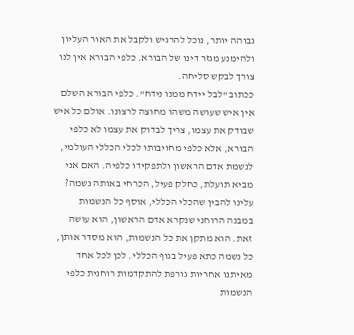גבוהה יותר, נוכל להרגיש ולקבל את האור העליון ולהימנע מגזר דינו של הבורא. כלפי הבורא אין לנו צורך לבקש סליחה.
ככתוב "לבל יידח ממנו נידח". כלפי הבורא השלם אין איש שעושה משהו מחוצה לרצונו. אולם כל איש שבודק את עצמו, צריך לבדוק את עצמו לא כלפי הבורא, אלא כלפי מחויבותו לכלי הכללי העולמי, לנשמת אדם הראשון ולתפקידו כלפיה. האם אני מביא תועלת, כחלק פעיל, הכרחי באותה נשמה? עלינו להבין שהכלי הכללי, אוסף כל הנשמות במבנה הרוחני שנקרא אדם הראשון, הוא עושה זאת. הוא מתקן את כל הנשמות, הוא מסדר אותן, כל נשמה כתא פעיל בגוף הכללי. לכן לכל אחד מאיתנו אחריות גורפת להתקדמות רוחנית כלפי הנשמות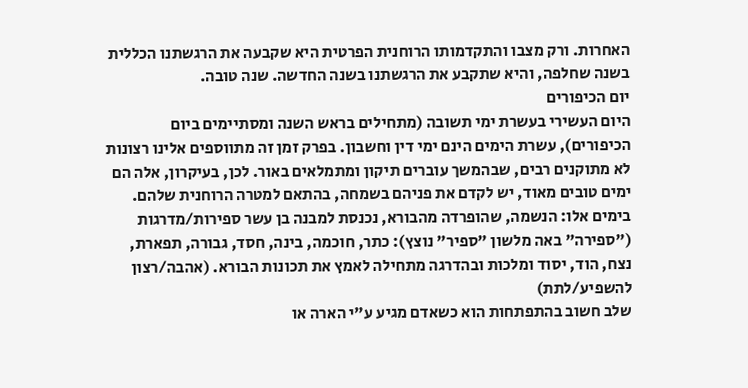האחרות. ורק מצבו והתקדמותו הרוחנית הפרטית היא שקבעה את הרגשתנו הכללית בשנה שחלפה, והיא שתקבע את הרגשתנו בשנה החדשה. שנה טובה.
יום הכיפורים
היום העשירי בעשרת ימי תשובה (מתחילים בראש השנה ומסתיימים ביום הכיפורים), עשרת הימים הינם ימי דין וחשבון. בפרק זמן זה מתווספים אלינו רצונות לא מתוקנים רבים, שבהמשך עוברים תיקון ומתמלאים באור. לכן, בעיקרון, אלה הם ימים טובים מאוד, יש לקדם את פניהם בשמחה, בהתאם למטרה הרוחנית שלהם.
בימים אלו: הנשמה, שהופרדה מהבורא, נכנסת למבנה בן עשר ספירות/מדרגות ("ספירה" באה מלשון "ספיר" נוצץ): כתר, חוכמה, בינה, חסד, גבורה, תפארת, נצח, הוד, יסוד ומלכות ובהדרגה מתחילה לאמץ את תכונות הבורא. (אהבה/רצון להשפיע/לתת)
שלב חשוב בהתפתחות הוא כשאדם מגיע ע"י הארה או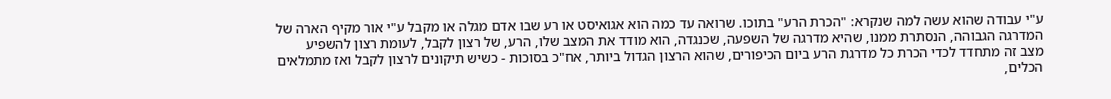ע"י עבודה שהוא עשה למה שנקרא: "הכרת הרע" בתוכו. שרואה עד כמה הוא אגואיסט או רע שבו אדם מגלה או מקבל ע"י אור מקיף הארה של המדרגה הגבוהה, הנסתרת ממנו, שהיא מדרגה של השפעה, שכנגדה, הוא מודד את המצב שלו, הרע, של רצון לקבל, לעומת רצון להשפיע
מצב זה מתחדד לכדי הכרת כל מדרגת הרע ביום הכיפורים, שהוא הרצון הגדול ביותר, אח"כ בסוכות - כשיש תיקונים לרצון לקבל ואז מתמלאים הכלים,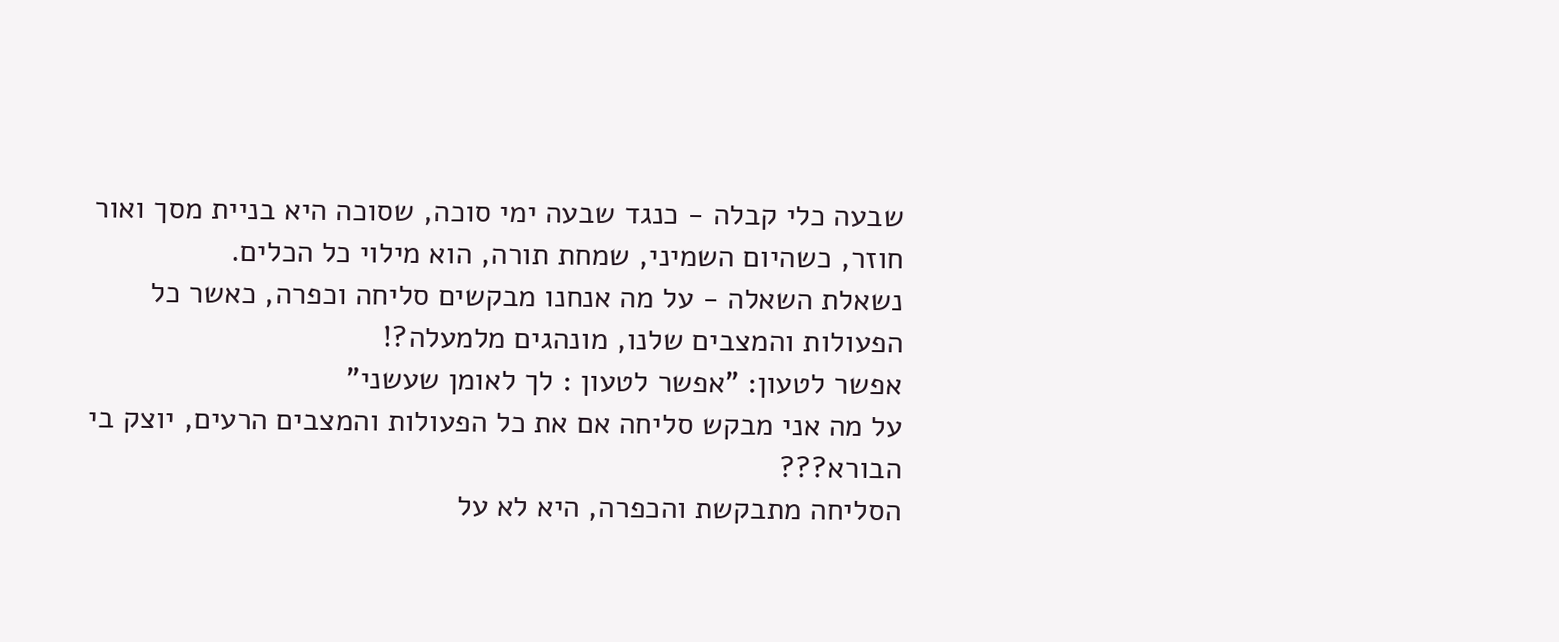שבעה כלי קבלה - כנגד שבעה ימי סוכה, שסוכה היא בניית מסך ואור חוזר, כשהיום השמיני, שמחת תורה, הוא מילוי כל הכלים.
נשאלת השאלה - על מה אנחנו מבקשים סליחה וכפרה, כאשר כל הפעולות והמצבים שלנו, מונהגים מלמעלה?!
אפשר לטעון: "אפשר לטעון : לך לאומן שעשני"
על מה אני מבקש סליחה אם את כל הפעולות והמצבים הרעים, יוצק בי הבורא???
הסליחה מתבקשת והכפרה, היא לא על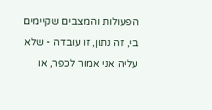הפעולות והמצבים שקיימים בי, זה נתון, זו עובדה - שלא עליה אני אמור לכפר, או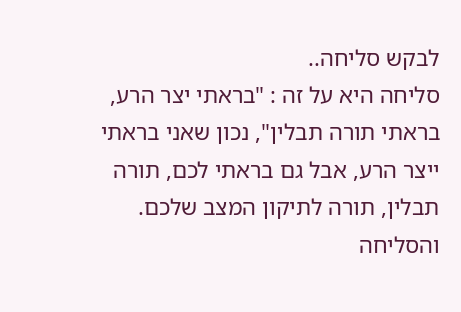לבקש סליחה..
סליחה היא על זה : "בראתי יצר הרע, בראתי תורה תבלין", נכון שאני בראתי ייצר הרע, אבל גם בראתי לכם, תורה תבלין, תורה לתיקון המצב שלכם.
והסליחה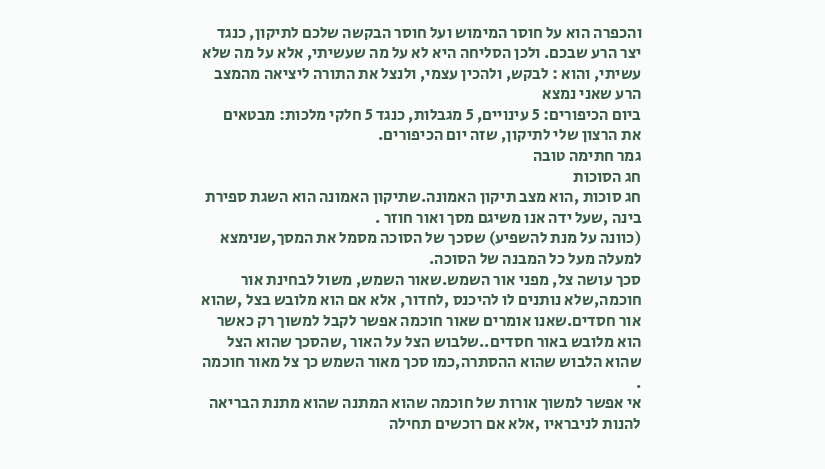והכפרה הוא על חוסר המימוש ועל חוסר הבקשה שלכם לתיקון, כנגד יצר הרע שבכם. ולכן הסליחה היא לא על מה שעשיתי, אלא על מה שלא עשיתי, והוא : לבקש, ולהכין עצמי, ולנצל את התורה ליציאה מהמצב הרע שאני נמצא
ביום הכיפורים: 5 עינויים, 5 מגבלות, כנגד 5 חלקי מלכות: מבטאים את הרצון שלי לתיקון, שזה יום הכיפורים.
גמר חתימה טובה
חג הסוכות
חג סוכות ,הוא מצב תיקון האמונה.שתיקון האמונה הוא השגת ספירת בינה ,שעל ידה אנו משיגם מסך ואור חוזר .
(כוונה על מנת להשפיע) שסכך של הסוכה מסמל את המסך,שנימצא למעלה מעל כל המבנה של הסוכה.
סכך עושה צל, מפני אור השמש.שאור השמש, משול לבחינת אור חוכמה,שלא נותנים לו להיכנס ,לחדור, אלא אם הוא מלובש בצל ,שהוא אור חסדים.שאנו אומרים שאור חוכמה אפשר לקבל למשוך רק כאשר הוא מלובש באור חסדים..שלבוש הצל על האור ,שהסכך שהוא הצל שהוא הלבוש שהוא ההסתרה,כמו סכך מאור השמש כך צל מאור חוכמה .
אי אפשר למשוך אורות של חוכמה שהוא המתנה שהוא מתנת הבריאה להנות לניבראיו ,אלא אם רוכשים תחילה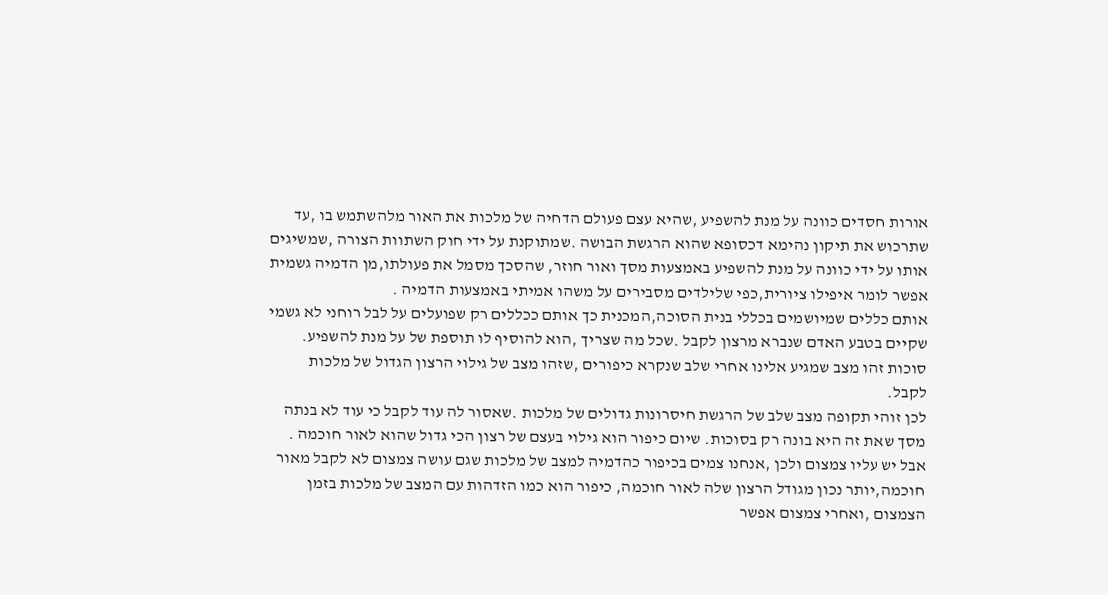אורות חסדים כוונה על מנת להשפיע ,שהיא עצם פעולם הדחיה של מלכות את האור מלהשתמש בו ,עד שתרכוש את תיקון נהימא דכסופא שהוא הרגשת הבושה .שמתוקנת על ידי חוק השתוות הצורה ,שמשיגים אותו על ידי כוונה על מנת להשפיע באמצעות מסך ואור חוזר, שהסכך מסמל את פעולתו,מן הדמיה גשמית אפשר לומר איפילו ציורית,כפי שלילדים מסבירים על משהו אמיתי באמצעות הדמיה .
אותם כללים שמיושמים בכללי בנית הסוכה,המכנית כך אותם ככללים רק שפועלים על לבל רוחני לא גשמי שקיים בטבע האדם שנברא מרצון לקבל .שכל מה שצריך ,הוא להוסיף לו תוספת של על מנת להשפיע. סוכות זהו מצב שמגיע אלינו אחרי שלב שנקרא כיפורים ,שזהו מצב של גילוי הרצון הגדול של מלכות לקבל.
לכן זוהי תקופה מצב שלב של הרגשת חיסרונות גדולים של מלכות .שאסור לה עוד לקבל כי עוד לא בנתה מסך שאת זה היא בונה רק בסוכות. שיום כיפור הוא גילוי בעצם של רצון הכי גדול שהוא לאור חוכמה .
אבל יש עליו צמצום ולכן ,אנחנו צמים בכיפור כהדמיה למצב של מלכות שגם עושה צמצום לא לקבל מאור חוכמה,יותר נכון מגודל הרצון שלה לאור חוכמה, כיפור הוא כמו הזדהות עם המצב של מלכות בזמן הצמצום ,ואחרי צמצום אפשר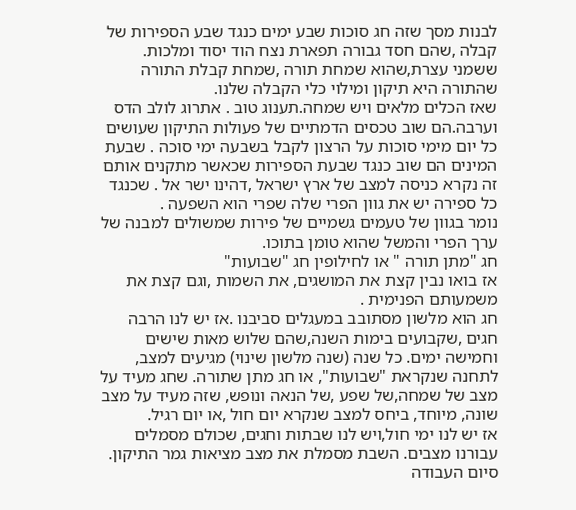לבנות מסך שזה חג סוכות שבע ימים כנגד שבע הספירות של קבלה ,שהם חסד גבורה תפארת נצח הוד יסוד ומלכות.
ששמני עצרת,שהוא שמחת תורה ,שמחת קבלת התורה שהתורה היא תיקון ומילוי כלי הקבלה שלנו.
שאז הכלים מלאים ויש שמחה.תענוג טוב . אתרוג לולב הדס וערבה.הם שוב טכסים הדמתיים של פעולות התיקון שעושים כל יום מימי סוכות על הרצון לקבל בשבעה ימי סוכה . שבעת המינים הם שוב כנגד שבעת הספירות שכאשר מתקנים אותם זה נקרא כניסה למצב של ארץ ישראל ,דהינו ישר אל . שכנגד כל ספירה יש את גוון הפרי שלה שפרי הוא השפעה .
נומר בגוון של טעמים גשמיים של פירות שמשולים למבנה של ערך הפרי והמשל שהוא טומן בתוכו.
חג "מתן תורה " או לחילופין חג "שבועות"
אז בואו נבין קצת את המושגים, את השמות ,וגם קצת את משמעותם הפנימית .
חג הוא מלשון מסתובב במעגלים סביבנו .אז יש לנו הרבה חגים ,שקבועים בימות השנה,שהם שלוש מאות שישים וחמישה ימים. כל שנה (שנה מלשון שינוי) מגיעים למצב, לתחנה שנקראת "שבועות", או חג מתן שתורה. שחג מעיד על מצב של שמחה,של שפע ,של הנאה ונופש, שזה מעיד על מצב שונה, מיוחד, ביחס למצב שנקרא יום חול ,או יום רגיל.
אז יש לנו ימי חול,ויש לנו שבתות וחגים, שכולם מסמלים עבורנו מצבים. השבת מסמלת את מצב מציאות גמר התיקון.
סיום העבודה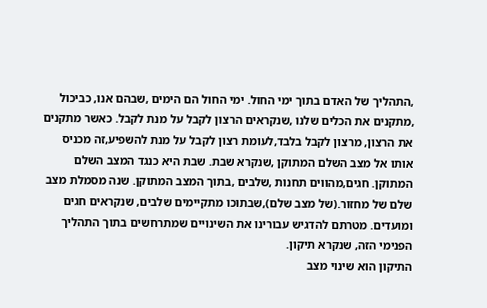,התהליך של האדם בתוך ימי החול. ימי החול הם הימים ,שבהם אנו, כביכול ,מתקנים את הכלים שלנו ,שנקראים הרצון לקבל על מנת לקבל. כאשר מתקנים את הרצון, מרצון לקבל בלבד,לעומת רצון לקבל על מנת להשפיע,זה מכניס אותו אל מצב השלם המתוקן ,שנקרא שבת. שבת היא כנגד המצב השלם המתוקן. חגים,מהווים תחנות ,שלבים ,בתוך המצב המתוקן. שנה מסמלת מצב שלם של מחזור.(של מצב שלם),שבתוכו מתקיימים שלבים, שנקראים חגים ומועדים. מטרתם להדגיש עבורינו את השינויים שמתרחשים בתוך התהליך הפנימי הזה, שנקרא תיקון.
התיקון הוא שינוי מצב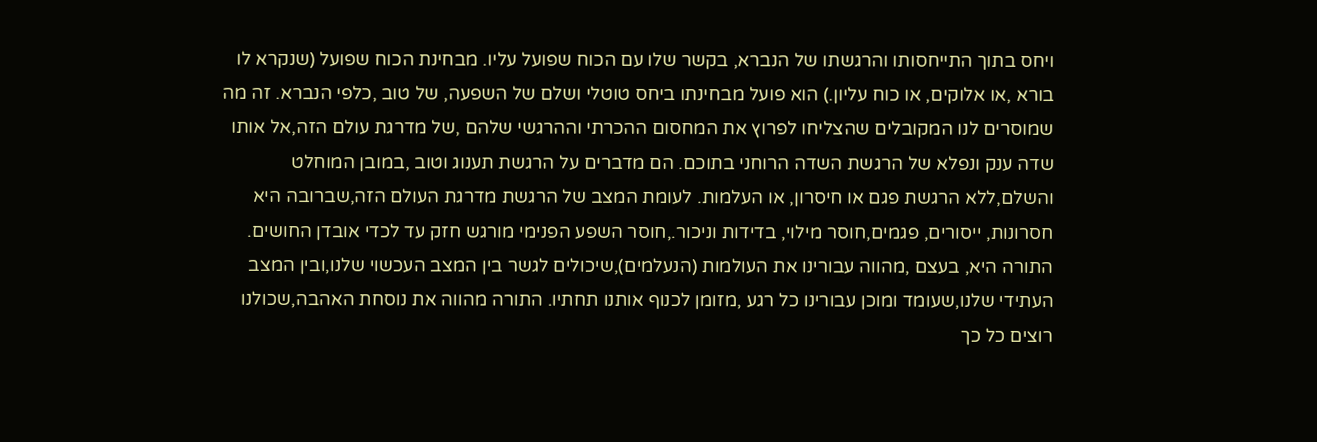ויחס בתוך התייחסותו והרגשתו של הנברא, בקשר שלו עם הכוח שפועל עליו. מבחינת הכוח שפועל (שנקרא לו בורא ,או אלוקים, או כוח עליון.) הוא פועל מבחינתו ביחס טוטלי ושלם של השפעה, של טוב ,כלפי הנברא. זה מה שמוסרים לנו המקובלים שהצליחו לפרוץ את המחסום ההכרתי וההרגשי שלהם ,של מדרגת עולם הזה,אל אותו שדה ענק ונפלא של הרגשת השדה הרוחני בתוכם. הם מדברים על הרגשת תענוג וטוב ,במובן המוחלט והשלם,ללא הרגשת פגם או חיסרון, או העלמות. לעומת המצב של הרגשת מדרגת העולם הזה,שברובה היא חסרונות, ייסורים, פגמים,חוסר מילוי, בדידות וניכור.,חוסר השפע הפנימי מורגש חזק עד לכדי אובדן החושים.
התורה היא, בעצם ,מהווה עבורינו את העולמות (הנעלמים),שיכולים לגשר בין המצב העכשוי שלנו,ובין המצב העתידי שלנו,שעומד ומוכן עבורינו כל רגע ,מזומן לכנוף אותנו תחתיו. התורה מהווה את נוסחת האהבה,שכולנו רוצים כל כך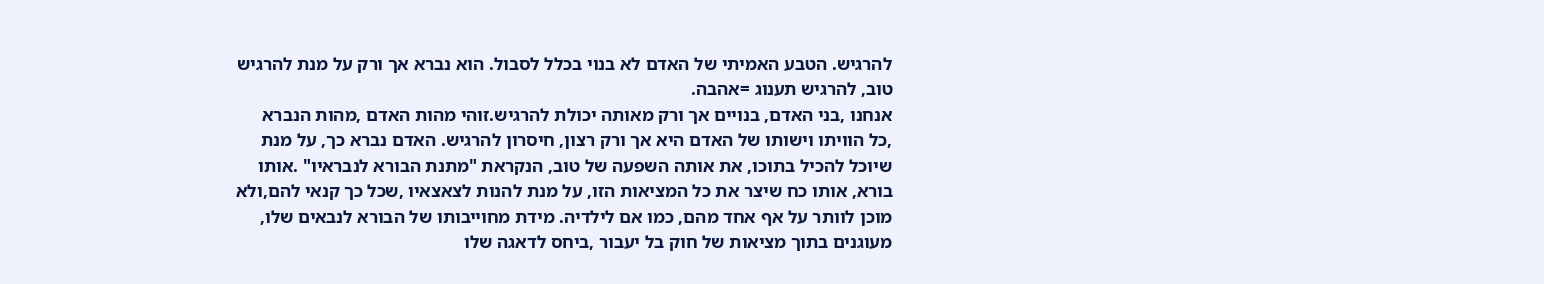להרגיש. הטבע האמיתי של האדם לא בנוי בכלל לסבול. הוא נברא אך ורק על מנת להרגיש טוב, להרגיש תענוג =אהבה.
אנחנו ,בני האדם, בנויים אך ורק מאותה יכולת להרגיש.זוהי מהות האדם ,מהות הנברא ,כל הוויתו וישותו של האדם היא אך ורק רצון, חיסרון להרגיש. האדם נברא כך, על מנת שיוכל להכיל בתוכו, את אותה השפעה של טוב, הנקראת "מתנת הבורא לנבראיו" .אותו בורא, אותו כח שיצר את כל המציאות הזו, על מנת להנות לצאצאיו ,שכל כך קנאי להם,ולא מוכן לוותר על אף אחד מהם, כמו אם לילדיה. מידת מחוייבותו של הבורא לנבאים שלו, מעוגנים בתוך מציאות של חוק בל יעבור ,ביחס לדאגה שלו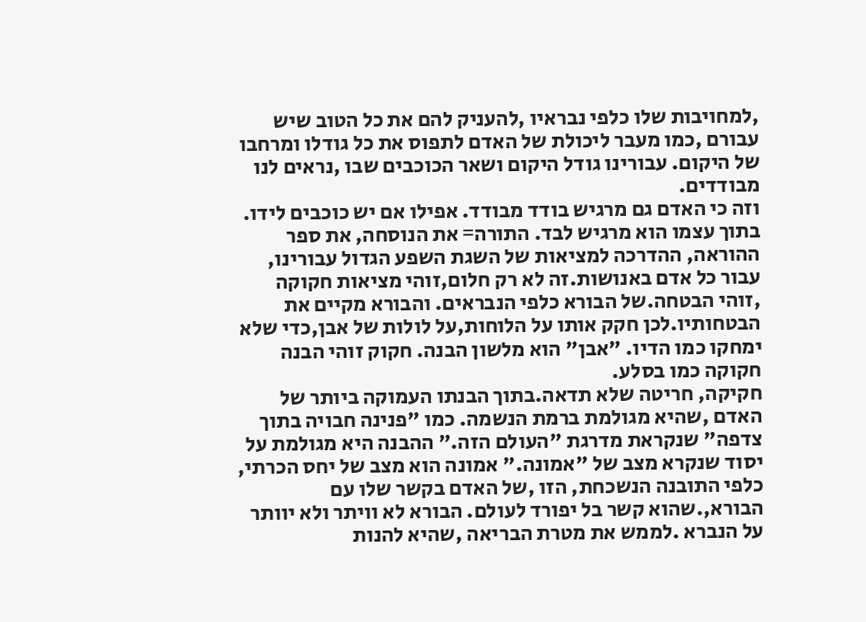,למחויבות שלו כלפי נבראיו ,להעניק להם את כל הטוב שיש עבורם ,כמו מעבר ליכולת של האדם לתפוס את כל גודלו ומרחבו של היקום. עבורינו גודל היקום ושאר הכוכבים שבו ,נראים לנו מבודדים.
וזה כי האדם גם מרגיש בודד מבודד. אפילו אם יש כוכבים לידו. בתוך עצמו הוא מרגיש לבד. התורה= את הנוסחה, את ספר ההוראה, ההדרכה למציאות של השגת השפע הגדול עבורינו, עבור כל אדם באנושות.זה לא רק חלום,זוהי מציאות חקוקה ,זוהי הבטחה.של הבורא כלפי הנבראים. והבורא מקיים את הבטחותיו.לכן חקק אותו על הלוחות,על לולות של אבן,כדי שלא ימחקו כמו הדיו. "אבן" הוא מלשון הבנה. חקוק זוהי הבנה חקוקה כמו בסלע.
חקיקה, חריטה שלא תדאה.בתוך הבנתו העמוקה ביותר של האדם ,שהיא מגולמת ברמת הנשמה. כמו "פנינה חבויה בתוך צדפה" שנקראת מדרגת "העולם הזה." ההבנה היא מגולמת על יסוד שנקרא מצב של "אמונה." אמונה הוא מצב של יחס הכרתי, כלפי התובנה הנשכחת, הזו ,של האדם בקשר שלו עם הבורא,.שהוא קשר בל יפורד לעולם. הבורא לא וויתר ולא יוותר על הנברא .לממש את מטרת הבריאה ,שהיא להנות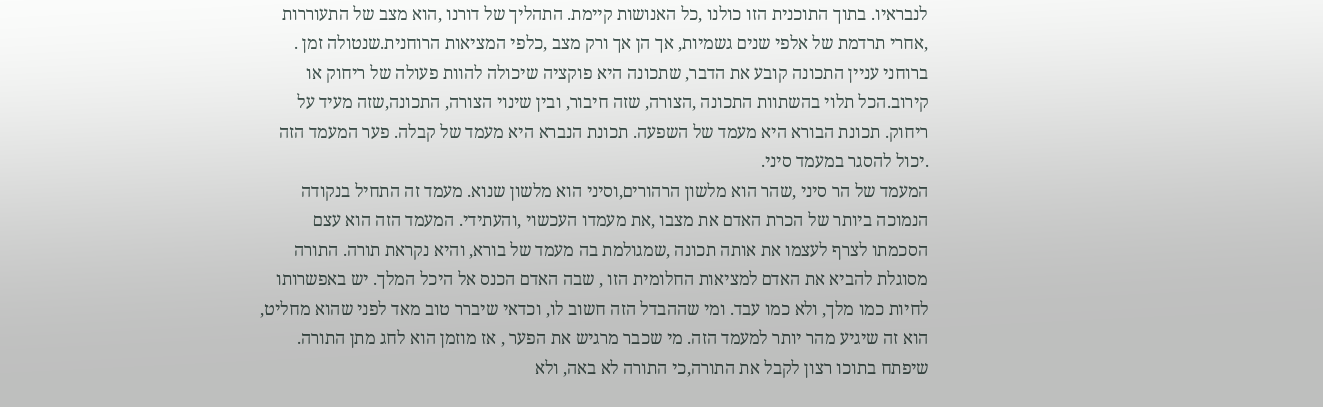לנבראיו. בתוך התוכנית הזו כולנו ,כל האנושות קיימת. התהליך של דורנו ,הוא מצב של התעוררות ,אחרי תרדמת של אלפי שנים גשמיות, אך הן אך ורק מצב ,כלפי המציאות הרוחנית.שנטולה זמן .
ברוחני עניין התכונה קובע את הדבר, שתכונה היא פוקציה שיכולה להוות פעולה של ריחוק או קירוב.הכל תלוי בהשתוות התכונה ,הצורה, שזה חיבור, ובין שינוי הצורה, התכונה,שזה מעיד על ריחוק. תכונת הבורא היא מעמד של השפעה. תכונת הנברא היא מעמד של קבלה. פער המעמד הזה .יכול להסגר במעמד סיני.
המעמד של הר סיני ,שהר הוא מלשון הרהורים,וסיני הוא מלשון שנוא. מעמד זה התחיל בנקודה הנמוכה ביותר של הכרת האדם את מצבו ,את מעמדו העכשוי ,והעתידי. המעמד הזה הוא עצם הסכמתו לצרף לעצמו את אותה תכונה ,שמגולמת בה מעמד של בורא, והיא נקראת תורה. התורה מסוגלת להביא את האדם למציאות החלומית הזו , שבה האדם הכנס אל היכל המלך. יש באפשרותו לחיות כמו מלך, ולא כמו עבד. ומי שההבדל הזה חשוב לו, וכדאי שיברר טוב מאד לפני שהוא מחליט, הוא זה שיגיע מהר יותר למעמד הזה. מי שכבר מרגיש את הפער , אז מוזמן הוא לחג מתן התורה.
שיפתח בתוכו רצון לקבל את התורה,כי התורה לא באה, ולא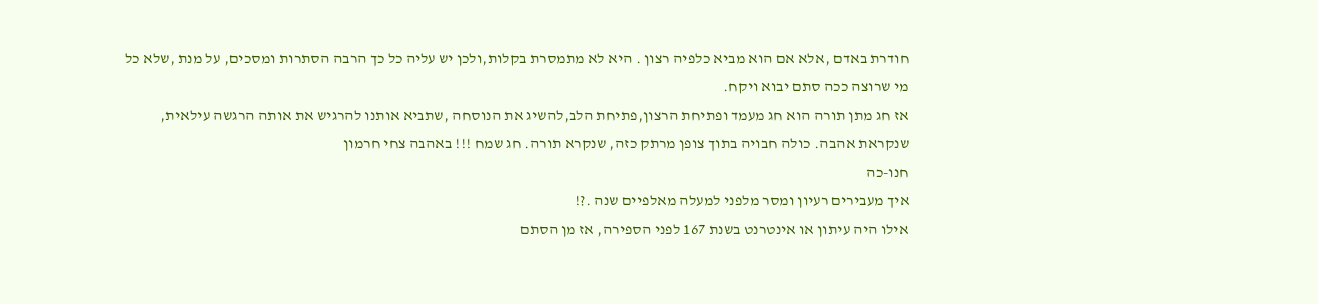חודרת באדם ,אלא אם הוא מביא כלפיה רצון . היא לא מתמסרת בקלות,ולכן יש עליה כל כך הרבה הסתרות ומסכים, על מנת ,שלא כל מי שרוצה ככה סתם יבוא ויקח.
אז חג מתן תורה הוא חג מעמד ופתיחת הרצון,פתיחת הלב,להשיג את הנוסחה ,שתביא אותנו להרגיש את אותה הרגשה עילאית, שנקראת אהבה. כולה חבויה בתוך צופן מרתק כזה, שנקרא תורה. חג שמח !!! באהבה צחי חרמון
חנו-כה
איך מעבירים רעיון ומסר מלפני למעלה מאלפיים שנה .?!
אילו היה עיתון או אינטרנט בשנת 167 לפני הספירה, אז מן הסתם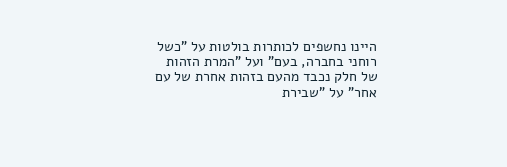היינו נחשפים לכותרות בולטות על "כשל רוחני בחברה, בעם" ועל "המרת הזהות של חלק נכבד מהעם בזהות אחרת של עם אחר" על "שבירת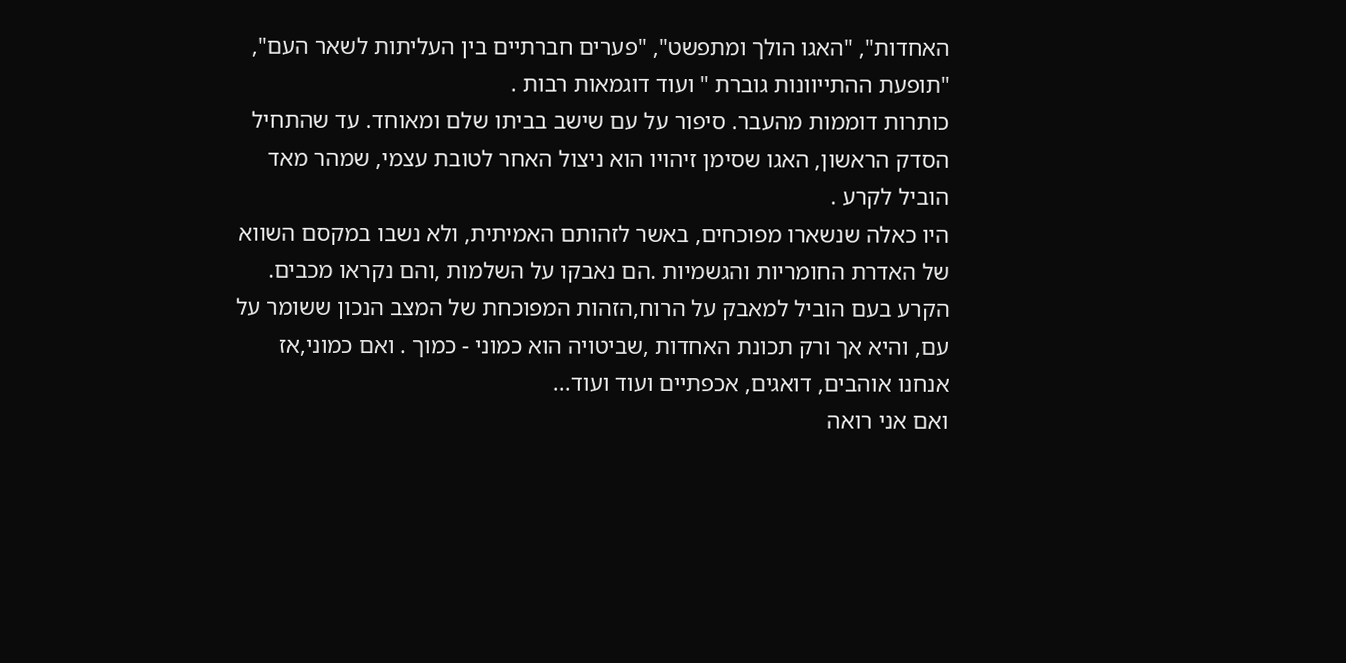האחדות", "האגו הולך ומתפשט", "פערים חברתיים בין העליתות לשאר העם", "תופעת ההתייוונות גוברת " ועוד דוגמאות רבות .
כותרות דוממות מהעבר. סיפור על עם שישב בביתו שלם ומאוחד. עד שהתחיל הסדק הראשון, האגו שסימן זיהויו הוא ניצול האחר לטובת עצמי, שמהר מאד הוביל לקרע .
היו כאלה שנשארו מפוכחים, באשר לזהותם האמיתית, ולא נשבו במקסם השווא של האדרת החומריות והגשמיות .הם נאבקו על השלמות ,והם נקראו מכבים.
הקרע בעם הוביל למאבק על הרוח,הזהות המפוכחת של המצב הנכון ששומר על עם, והיא אך ורק תכונת האחדות ,שביטויה הוא כמוני - כמוך . ואם כמוני,אז אנחנו אוהבים, דואגים, אכפתיים ועוד ועוד...
ואם אני רואה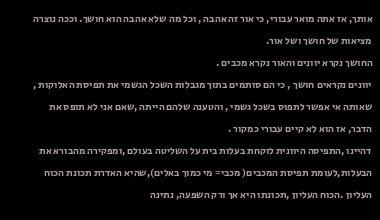אותך, אז אתה מואר עבורי, כי אור זה אהבה , וכל מה שלא אהבה הוא חושך. וככה נוצרה מציאות של חושך ושל אור.
החושך נקרא יוונים והאור נקרא מכבים .
יוונים נקראים חושך , כי הם סותמים בתוך מגבלות השכל הגשמי את תפיסת האלוקות , שאותה אי אפשר לתפוס בשכל גשמי , והטענה שלהם הייתה ,שאם אני לא תופס את הדבר, אז הוא לא קיים עבורי כמקור .
דהיינו ,התפיסה היוונית לוקחת בעלות בית על השליטה בעולם ,ומפקירה מהבורא את הבעלות,לעומת תפיסת המכבים( מכבי= מי כמוך באלים),שהיא האדרת תכונת הכוח העליון .הכוח העליון ,תכונתו היא אך ורק השפעה, נתינה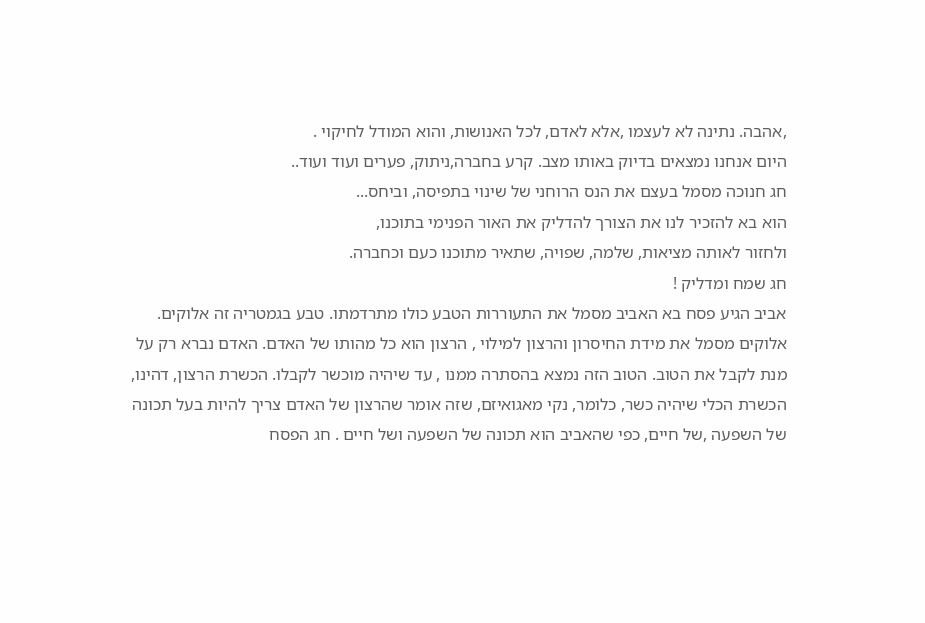,אהבה. נתינה לא לעצמו ,אלא לאדם, לכל האנושות, והוא המודל לחיקוי .
היום אנחנו נמצאים בדיוק באותו מצב. קרע בחברה,ניתוק, פערים ועוד ועוד..
חג חנוכה מסמל בעצם את הנס הרוחני של שינוי בתפיסה, וביחס...
הוא בא להזכיר לנו את הצורך להדליק את האור הפנימי בתוכנו,
ולחזור לאותה מציאות, שלמה, שפויה, שתאיר מתוכנו כעם וכחברה.
חג שמח ומדליק !
אביב הגיע פסח בא האביב מסמל את התעוררות הטבע כולו מתרדמתו. טבע בגמטריה זה אלוקים. אלוקים מסמל את מידת החיסרון והרצון למילוי , הרצון הוא כל מהותו של האדם. האדם נברא רק על מנת לקבל את הטוב. הטוב הזה נמצא בהסתרה ממנו , עד שיהיה מוכשר לקבלו. הכשרת הרצון, דהינו, הכשרת הכלי שיהיה כשר, כלומר, נקי מאגואיזם, שזה אומר שהרצון של האדם צריך להיות בעל תכונה של השפעה ,של חיים, כפי שהאביב הוא תכונה של השפעה ושל חיים . חג הפסח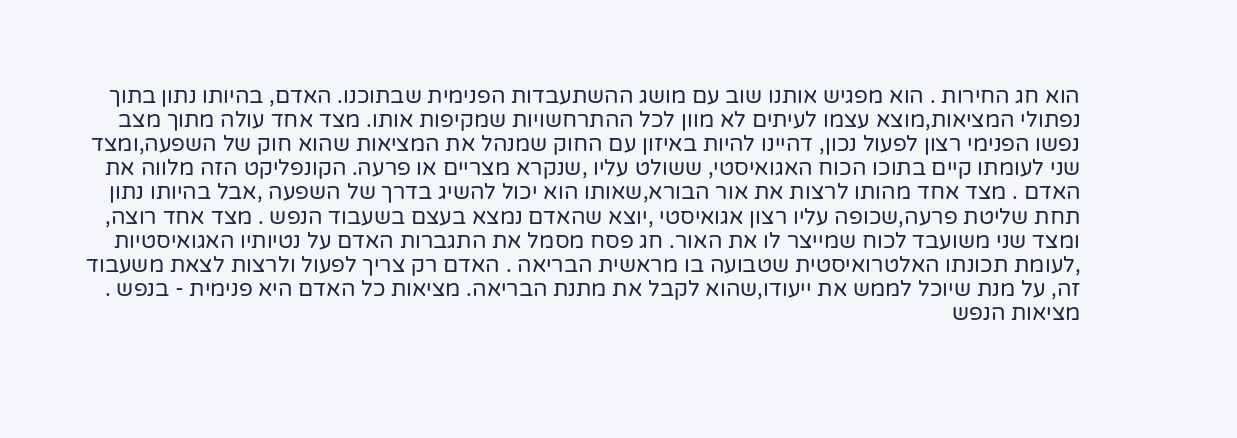הוא חג החירות . הוא מפגיש אותנו שוב עם מושג ההשתעבדות הפנימית שבתוכנו. האדם, בהיותו נתון בתוך נפתולי המציאות,מוצא עצמו לעיתים לא מוון לכל ההתרחשויות שמקיפות אותו. מצד אחד עולה מתוך מצב נפשו הפנימי רצון לפעול נכון, דהיינו להיות באיזון עם החוק שמנהל את המציאות שהוא חוק של השפעה,ומצד שני לעומתו קיים בתוכו הכוח האגואיסטי, ששולט עליו ,שנקרא מצריים או פרעה. הקונפליקט הזה מלווה את האדם . מצד אחד מהותו לרצות את אור הבורא,שאותו הוא יכול להשיג בדרך של השפעה ,אבל בהיותו נתון תחת שליטת פרעה,שכופה עליו רצון אגואיסטי ,יוצא שהאדם נמצא בעצם בשעבוד הנפש . מצד אחד רוצה, ומצד שני משועבד לכוח שמייצר לו את האור. חג פסח מסמל את התגברות האדם על נטיותיו האגואיסטיות ,לעומת תכונתו האלטרואיסטית שטבועה בו מראשית הבריאה . האדם רק צריך לפעול ולרצות לצאת משעבוד זה, על מנת שיוכל לממש את ייעודו,שהוא לקבל את מתנת הבריאה. מציאות כל האדם היא פנימית - בנפש . מציאות הנפש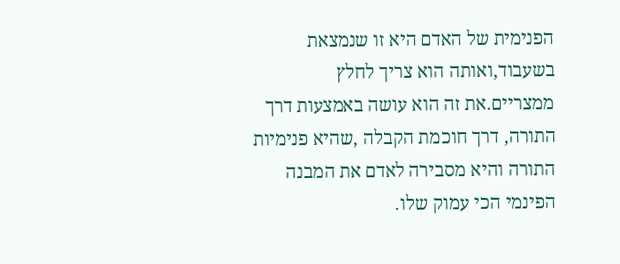הפנימית של האדם היא זו שנמצאת בשעבוד,ואותה הוא צריך לחלץ ממצריים.את זה הוא עושה באמצעות דרך התורה, דרך חוכמת הקבלה ,שהיא פנימיות התורה והיא מסבירה לאדם את המבנה הפינמי הכי עמוק שלו.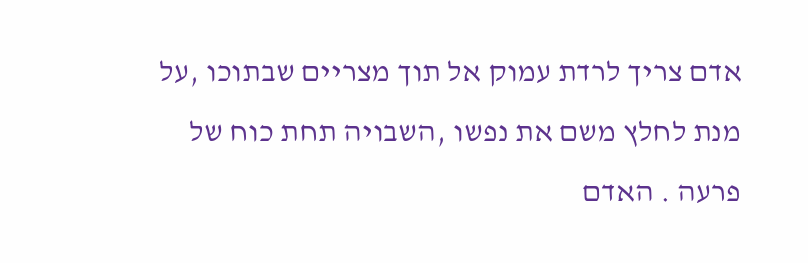אדם צריך לרדת עמוק אל תוך מצריים שבתוכו ,על מנת לחלץ משם את נפשו ,השבויה תחת כוח של פרעה . האדם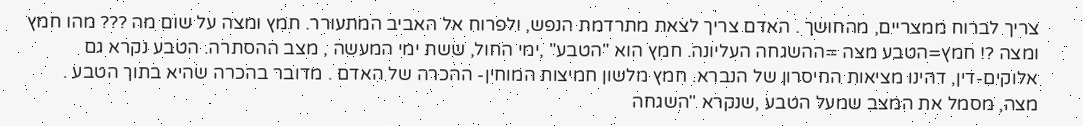צריך לברוח ממצריים, מהחושך . האדם צריך לצאת מתרדמת הנפש, ולפרוח אל האביב המתעורר. חמץ ומצה על שום מה ??? מהו חמץ ומצה ?! חמץ=הטבע מצה =ההשגחה העליונה. חמץ הוא "הטבע" ,ימי החול, ששת ימי המעשה , מצב ההסתרה. הטבע נקרא גם אלוקים-דין, דהינו מציאות החיסרון של הנברא. חמץ מלשון חמיצות המוחין- ההכרה של האדם . מדובר בהכרה שהיא בתוך הטבע . מצה, מסמל את המצב שמעל הטבע ,שנקרא "השגחה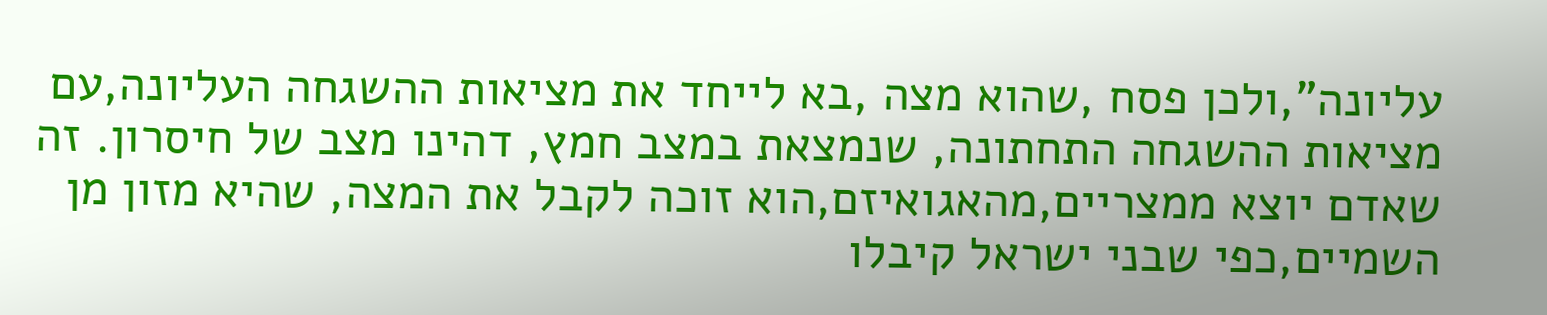עליונה",ולכן פסח ,שהוא מצה ,בא לייחד את מציאות ההשגחה העליונה,עם מציאות ההשגחה התחתונה, שנמצאת במצב חמץ, דהינו מצב של חיסרון. זה שאדם יוצא ממצריים,מהאגואיזם,הוא זוכה לקבל את המצה, שהיא מזון מן השמיים,כפי שבני ישראל קיבלו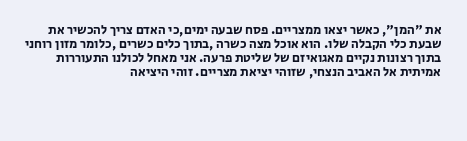את "המן", כאשר יצאו ממצריים. פסח שבעה ימים,כי האדם צריך להכשיר את שבעת כלי הקבלה שלו. הוא אוכל מצה כשרה ,בתוך כלים כשרים ,כלומר מזון רוחני בתוך רצונות נקיים מאגואיזם של שליטת פרעה. אני מאחל לכולנו התעוררות אמיתית אל האביב הנצחי, שזוהי יציאת מצריים. זוהי היציאה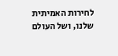לחירות האמיתית שלנו, ושל העולם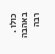כולו . באהבה רבה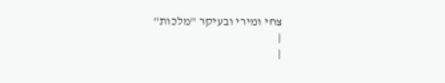צחי ומירי ובעיקר "מלכות"
|
|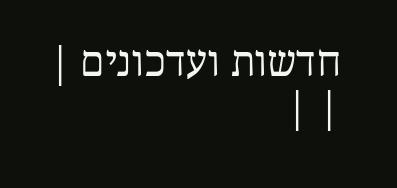חדשות ועדכונים |
| |